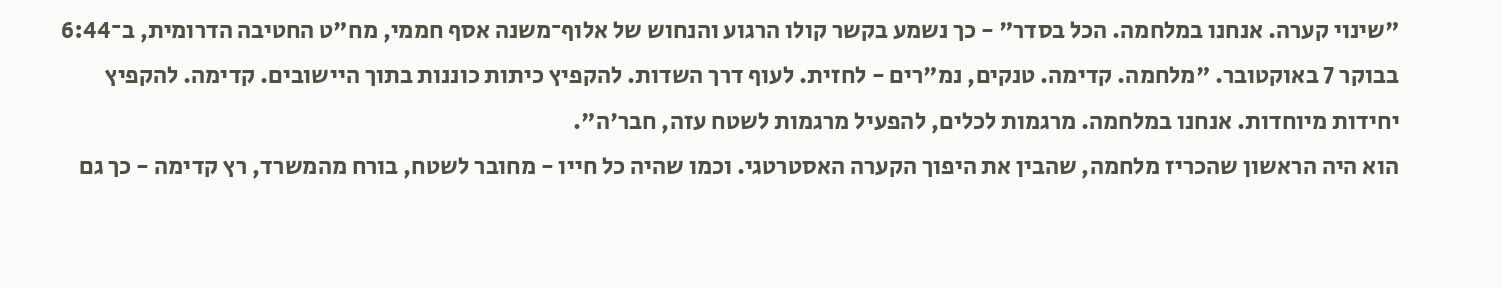"שינוי קערה. אנחנו במלחמה. הכל בסדר" - כך נשמע בקשר קולו הרגוע והנחוש של אלוף־משנה אסף חממי, מח"ט החטיבה הדרומית, ב־6:44 בבוקר 7 באוקטובר. "מלחמה. קדימה. טנקים, נמ"רים - לחזית. לעוף דרך השדות. להקפיץ כיתות כוננות בתוך היישובים. קדימה. להקפיץ יחידות מיוחדות. אנחנו במלחמה. מרגמות לכלים, להפעיל מרגמות לשטח עזה, חבר'ה".
הוא היה הראשון שהכריז מלחמה, שהבין את היפוך הקערה האסטרטגי. וכמו שהיה כל חייו - מחובר לשטח, בורח מהמשרד, רץ קדימה - כך גם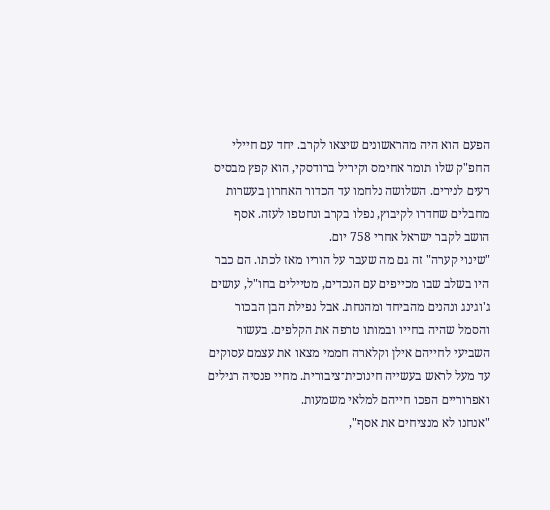הפעם הוא היה מהראשונים שיצאו לקרב. יחד עם חיילי החפ"ק שלו תומר אחימס וקיריל ברודסקי, הוא קפץ מבסיס רעים לנירים. השלושה נלחמו עד הכדור האחרון בעשרות מחבלים שחדרו לקיבוץ, נפלו בקרב ונחטפו לעזה. אסף הושב לקבר ישראל אחרי 758 יום.
"שינוי קערה" זה גם מה שעבר על הוריו מאז לכתו. הם כבר היו בשלב שבו מכייפים עם הנכדים, מטיילים בחו"ל, עושים ג'וגינג ונהנים מהביחד ומהנחת. אבל נפילת הבן הבכור והסמל שהיה בחייו ובמותו טרפה את הקלפים. בעשור השביעי לחייהם אילן וקלארה חממי מצאו את עצמם עסוקים עד מעל לראש בעשייה חינוכית־ציבורית. מחיי פנסיה רגילים ואפרוריים הפכו חייהם למלאי משמעות.
"אנחנו לא מנציחים את אסף",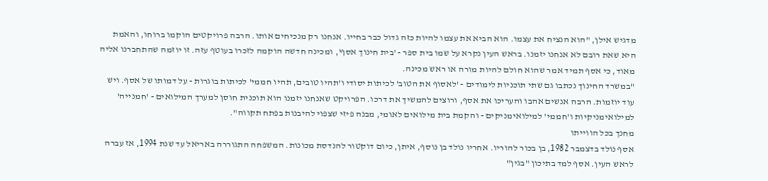מדגיש אילן, "הוא הנציח את עצמו. הוא הביא את עצמו להיות כזה גדול כבר בחייו. אנחנו רק מנכיחים אותו. הרבה פרויקטים הוקמו ברוחו, והאמת היא שאת רובם לא אנחנו יזמנו. בראש העין נקרא על שמו בית ספר - 'בית חינוך אסף', ומכינה חדשה הוקמה לזכרו בעוטף עזה. זו יוזמה שהתחברנו אליה מאוד, כי אסף תמיד אמר שהוא חולם להיות מורה או ראש מכינה.
"במשרד החינוך נכתבו גם שתי תוכניות לימודים - 'לאסוף את הטוב' לכיתות יסודי ו'תהיו טובים, תהיו חממי' לכיתות בוגרות - על דמותו של אסף. ויש עוד יוזמות. הרבה אנשים אהבו והעריכו את אסף, ורוצים להמשיך את דרכו. הפרויקט שאנחנו יזמנו הוא תוכנית חוסן למערך המילואים - 'חמנייה' למילואימניקיות ו'חממי' למילואימניקים - והקמת בית מילואים לאומי, מבנה פיזי שצפוי להיבנות בפתח תקווה".
מחנך בכל הווייתו
אסף נולד בדצמבר 1982, בן בכור להוריו. אחריו נולד בן נוסף, איתן, כיום דוקטור להנדסת מכונות. המשפחה התגוררה באריאל עד שנת 1994, אז עברה לראש העין. אסף למד בתיכון "בגין"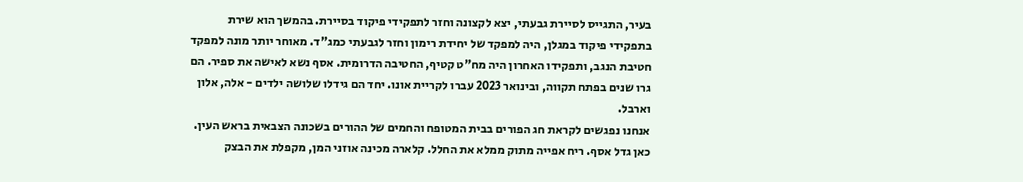בעיר, התגייס לסיירת גבעתי, יצא לקצונה וחזר לתפקידי פיקוד בסיירת. בהמשך הוא שירת בתפקידי פיקוד במגלן, היה למפקד של יחידת רימון וחזר לגבעתי כמג"ד. מאוחר יותר מונה למפקד חטיבת הנגב, ותפקידו האחרון היה מח"ט קטיף, החטיבה הדרומית. אסף נשא לאישה את ספיר. הם גרו שנים בפתח תקווה, ובינואר 2023 עברו לקריית אונו. יחד הם גידלו שלושה ילדים - אלה, אלון וארבל.
אנחנו נפגשים לקראת חג הפורים בבית המטופח והחמים של ההורים בשכונה הצבאית בראש העין. כאן גדל אסף. ריח אפייה מתוק ממלא את החלל. קלארה מכינה אוזני המן, מקפלת את הבצק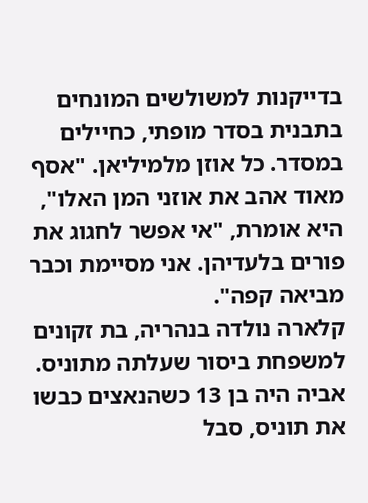בדייקנות למשולשים המונחים בתבנית בסדר מופתי, כחיילים במסדר. כל אוזן מלמיליאן. "אסף מאוד אהב את אוזני המן האלו", היא אומרת, "אי אפשר לחגוג את פורים בלעדיהן. אני מסיימת וכבר מביאה קפה".
קלארה נולדה בנהריה, בת זקונים למשפחת ביסור שעלתה מתוניס. אביה היה בן 13 כשהנאצים כבשו את תוניס, סבל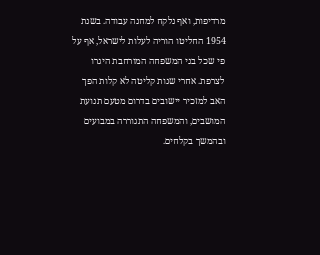מרדיפות, ואף נלקח למחנה עבודה. בשנת 1954 החליטו הוריה לעלות לישראל, אף על פי שכל בני המשפחה המורחבת היגרו לצרפת. אחרי שנות קליטה לא קלות הפך האב למזכיר יישובים בדרום מטעם תנועת המושבים, והמשפחה התגוררה במבועים ובהמשך בקלחים.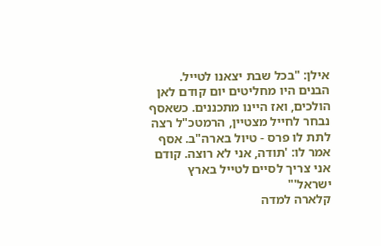אילן: "בכל שבת יצאנו לטייל. הבנים היו מחליטים יום קודם לאן הולכים, ואז היינו מתכננים. כשאסף נבחר לחייל מצטיין, הרמטכ"ל רצה לתת לו פרס - טיול בארה"ב. אסף אמר לו: 'תודה, אני לא רוצה. קודם אני צריך לסיים לטייל בארץ ישראל'"
קלארה למדה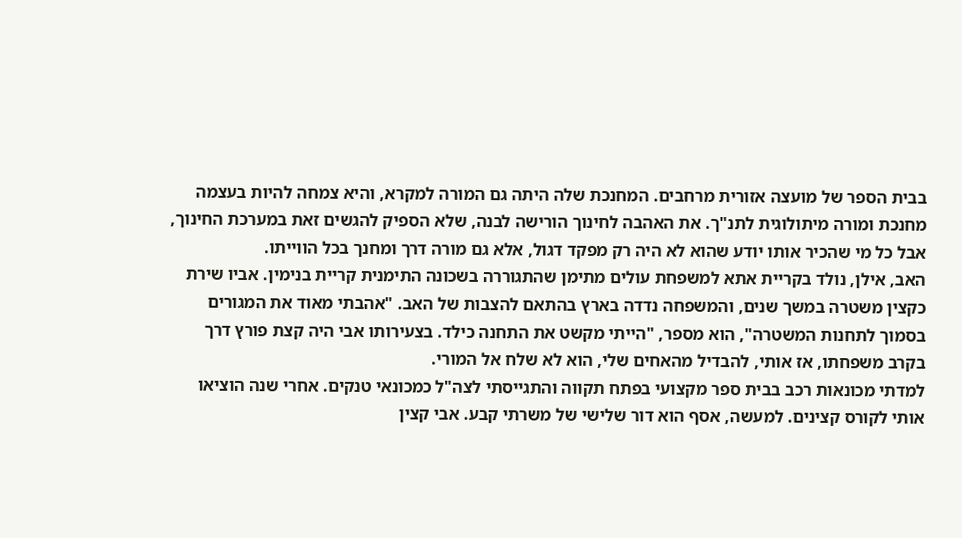בבית הספר של מועצה אזורית מרחבים. המחנכת שלה היתה גם המורה למקרא, והיא צמחה להיות בעצמה מחנכת ומורה מיתולוגית לתנ"ך. את האהבה לחינוך הורישה לבנה, שלא הספיק להגשים זאת במערכת החינוך, אבל כל מי שהכיר אותו יודע שהוא לא היה רק מפקד דגול, אלא גם מורה דרך ומחנך בכל הווייתו.
האב, אילן, נולד בקריית אתא למשפחת עולים מתימן שהתגוררה בשכונה התימנית קריית בנימין. אביו שירת כקצין משטרה במשך שנים, והמשפחה נדדה בארץ בהתאם להצבות של האב. "אהבתי מאוד את המגורים בסמוך לתחנות המשטרה", הוא מספר, "הייתי מקשט את התחנה כילד. בצעירותו אבי היה קצת פורץ דרך בקרב משפחתו, אז אותי, להבדיל מהאחים שלי, הוא לא שלח אל המורי.
למדתי מכונאות רכב בבית ספר מקצועי בפתח תקווה והתגייסתי לצה"ל כמכונאי טנקים. אחרי שנה הוציאו אותי לקורס קצינים. למעשה, אסף הוא דור שלישי של משרתי קבע. אבי קצין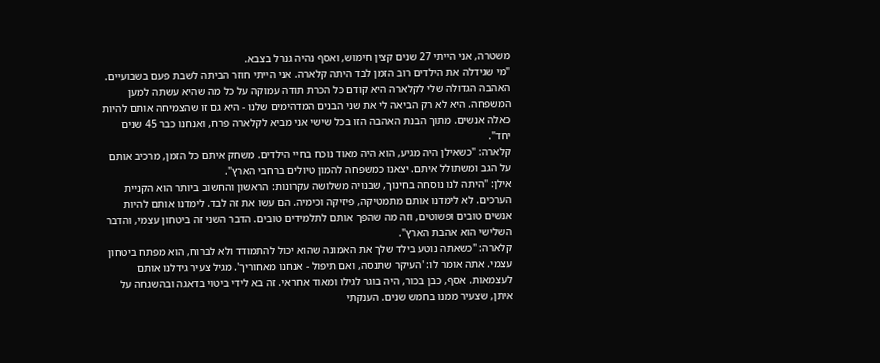משטרה, אני הייתי 27 שנים קצין חימוש, ואסף נהיה גנרל בצבא.
"מי שגידלה את הילדים רוב הזמן לבד היתה קלארה. אני הייתי חוזר הביתה לשבת פעם בשבועיים. האהבה הגדולה שלי לקלארה היא קודם כל הכרת תודה עמוקה על כל מה שהיא עשתה למען המשפחה. היא לא רק הביאה לי את שני הבנים המדהימים שלנו - היא גם זו שהצמיחה אותם להיות כאלה אנשים. מתוך הבנת האהבה הזו בכל שישי אני מביא לקלארה פרח, ואנחנו כבר 45 שנים יחד".
קלארה: "כשאילן היה מגיע, הוא היה מאוד נוכח בחיי הילדים. משחק איתם כל הזמן, מרכיב אותם על הגב ומשתולל איתם. יצאנו כמשפחה להמון טיולים ברחבי הארץ".
אילן: "היתה לנו נוסחה בחינוך, שבנויה משלושה עקרונות: הראשון והחשוב ביותר הוא הקניית הערכים. לא לימדנו אותם מתמטיקה, פיזיקה וכימיה. הם עשו את זה לבד. לימדנו אותם להיות אנשים טובים ופשוטים, וזה מה שהפך אותם לתלמידים טובים. הדבר השני זה ביטחון עצמי, והדבר השלישי הוא אהבת הארץ".
קלארה: "כשאתה נוטע בילד שלך את האמונה שהוא יכול להתמודד ולא לברוח, הוא מפתח ביטחון עצמי. אתה אומר לו: 'העיקר שתנסה, ואם תיפול - אנחנו מאחוריך'. מגיל צעיר גידלנו אותם לעצמאות. אסף, כבן בכור, היה בוגר לגילו ומאוד אחראי. זה בא לידי ביטוי בדאגה ובהשגחה על איתן, שצעיר ממנו בחמש שנים. הענקתי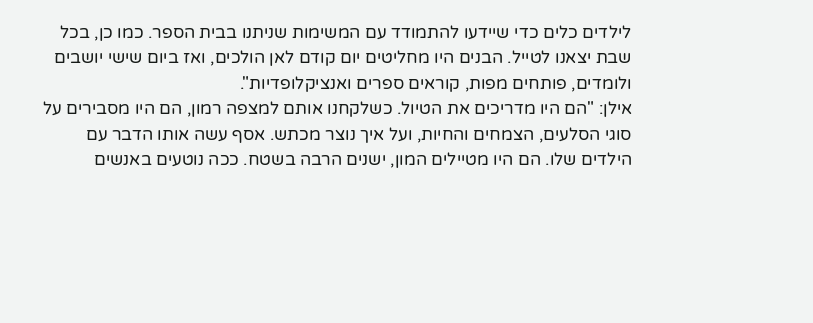לילדים כלים כדי שיידעו להתמודד עם המשימות שניתנו בבית הספר. כמו כן, בכל שבת יצאנו לטייל. הבנים היו מחליטים יום קודם לאן הולכים, ואז ביום שישי יושבים ולומדים, פותחים מפות, קוראים ספרים ואנציקלופדיות".
אילן: "הם היו מדריכים את הטיול. כשלקחנו אותם למצפה רמון, הם היו מסבירים על סוגי הסלעים, הצמחים והחיות, ועל איך נוצר מכתש. אסף עשה אותו הדבר עם הילדים שלו. הם היו מטיילים המון, ישנים הרבה בשטח. ככה נוטעים באנשים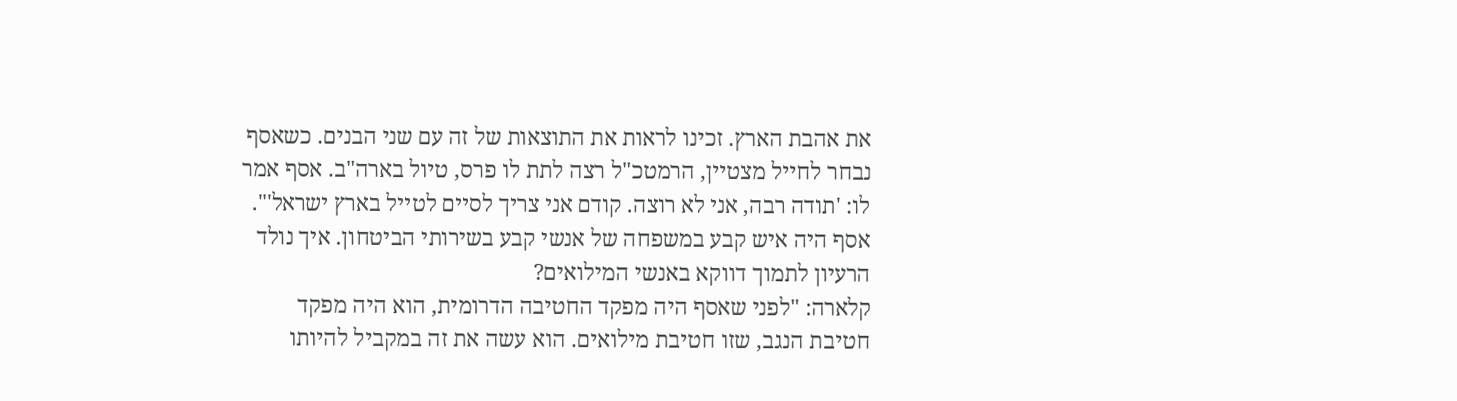את אהבת הארץ. זכינו לראות את התוצאות של זה עם שני הבנים. כשאסף נבחר לחייל מצטיין, הרמטכ"ל רצה לתת לו פרס, טיול בארה"ב. אסף אמר לו: 'תודה רבה, אני לא רוצה. קודם אני צריך לסיים לטייל בארץ ישראל'".
אסף היה איש קבע במשפחה של אנשי קבע בשירותי הביטחון. איך נולד הרעיון לתמוך דווקא באנשי המילואים?
קלארה: "לפני שאסף היה מפקד החטיבה הדרומית, הוא היה מפקד חטיבת הנגב, שזו חטיבת מילואים. הוא עשה את זה במקביל להיותו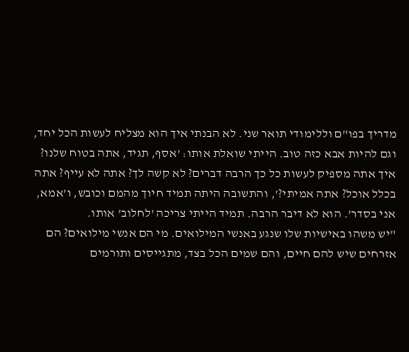מדריך בפו"ם וללימודי תואר שני. לא הבנתי איך הוא מצליח לעשות הכל יחד, וגם להיות אבא כזה טוב. הייתי שואלת אותו: 'אסף, תגיד, אתה בטוח שלנו? איך אתה מספיק לעשות כל כך הרבה דברים? לא קשה לך? אתה לא עייף? אתה בכלל אוכל? אתה אמיתי?', והתשובה היתה תמיד חיוך מהמם וכובש, ו'אמא, אני בסדר'. הוא לא דיבר הרבה. תמיד הייתי צריכה 'לחלוב' אותו.
"יש משהו באישיות שלו שנגע באנשי המילואים. מי הם אנשי מילואים? הם אזרחים שיש להם חיים, והם שמים הכל בצד, מתגייסים ותורמים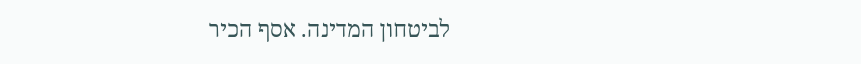לביטחון המדינה. אסף הכיר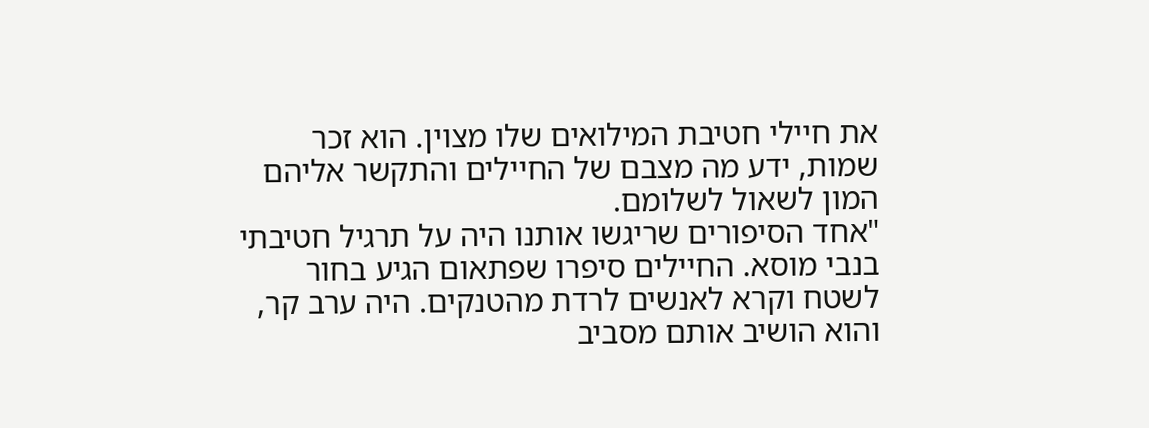את חיילי חטיבת המילואים שלו מצוין. הוא זכר שמות, ידע מה מצבם של החיילים והתקשר אליהם המון לשאול לשלומם.
"אחד הסיפורים שריגשו אותנו היה על תרגיל חטיבתי בנבי מוסא. החיילים סיפרו שפתאום הגיע בחור לשטח וקרא לאנשים לרדת מהטנקים. היה ערב קר, והוא הושיב אותם מסביב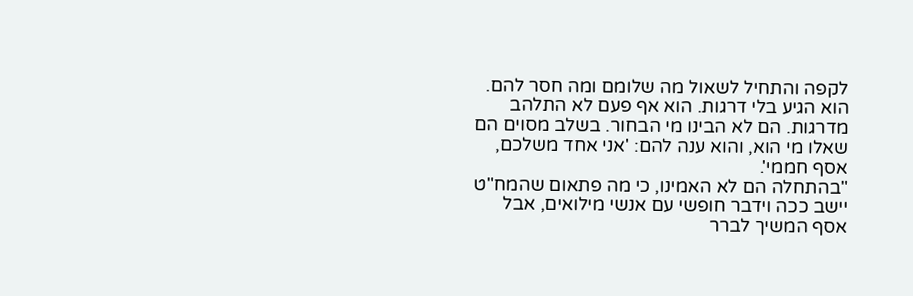לקפה והתחיל לשאול מה שלומם ומה חסר להם. הוא הגיע בלי דרגות. הוא אף פעם לא התלהב מדרגות. הם לא הבינו מי הבחור. בשלב מסוים הם שאלו מי הוא, והוא ענה להם: 'אני אחד משלכם, אסף חממי'.
"בהתחלה הם לא האמינו, כי מה פתאום שהמח"ט יישב ככה וידבר חופשי עם אנשי מילואים, אבל אסף המשיך לברר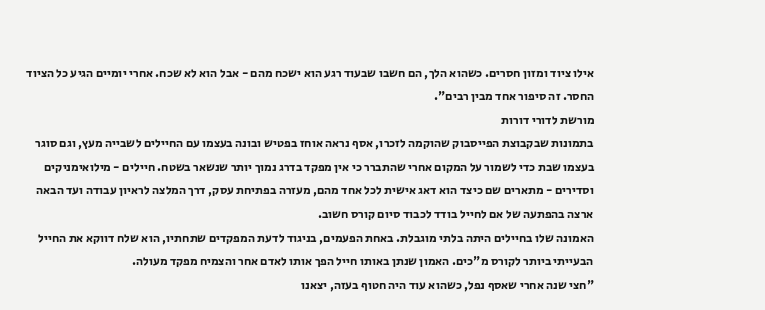אילו ציוד ומזון חסרים. כשהוא הלך, הם חשבו שבעוד רגע הוא ישכח מהם - אבל הוא לא שכח. אחרי יומיים הגיע כל הציוד החסר. זה סיפור אחד מבין רבים".
מורשת לדורי דורות
בתמונות שבקבוצת הפייסבוק שהוקמה לזכרו, אסף נראה אוחז בפטיש ובונה בעצמו עם החיילים לשבייה מעץ, וגם סוגר בעצמו שבת כדי לשמור על המקום אחרי שהתברר כי אין מפקד בדרג נמוך יותר שנשאר בשטח. חיילים - מילואימניקים וסדירים - מתארים שם כיצד הוא דאג אישית לכל אחד מהם, מעזרה בפתיחת עסק, דרך המלצה לראיון עבודה ועד הבאה ארצה בהפתעה של אם לחייל בודד לכבוד סיום קורס חשוב.
האמונה שלו בחיילים היתה בלתי מוגבלת. באחת הפעמים, בניגוד לדעת המפקדים שתחתיו, הוא שלח דווקא את החייל הבעייתי ביותר לקורס מ"כים. האמון שנתן באותו חייל הפך אותו לאדם אחר והצמיח מפקד מעולה.
"חצי שנה אחרי שאסף נפל, כשהוא עוד היה חטוף בעזה, יצאנו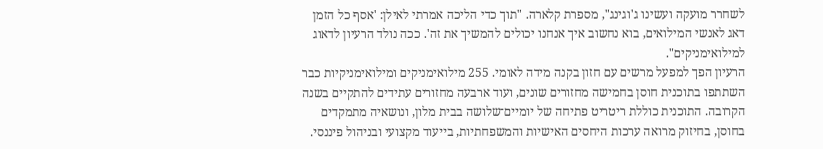לשחרר מועקה ועשינו ג'וגינג", מספרת קלארה. "תוך כדי הליכה אמרתי לאילן: 'אסף כל הזמן דאג לאנשי המילואים, בוא נחשוב איך אנחנו יכולים להמשיך את זה'. ככה נולד הרעיון לדאוג למילואימניקים".
הרעיון הפך למפעל מרשים עם חזון בקנה מידה לאומי. 255 מילואימניקים ומילואימניקיות כבר השתתפו בתוכנית חוסן בחמישה מחזורים שונים, ועוד ארבעה מחזורים עתידים להתקיים בשנה הקרובה. התוכנית כוללת ריטריט פתיחה של יומיים־שלושה בבית מלון, ונושאיה מתמקדים בחוסן, בחיזוק מרואה ערכות היחסים האישיות והמשפחתיות, בייעוד מקצועי ובניהול פיננסי.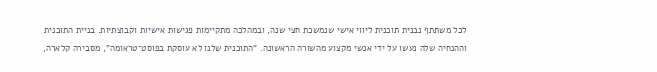לכל משתתף נבנית תוכנית ליווי אישי שנמשכת חצי שנה, ובמהלכה מתקיימות פגישות אישיות וקבוצתיות. בניית התוכנית וההנחיה שלה נעשו על ידי אנשי מקצוע מהשורה הראשונה. "התוכנית שלנו לא עוסקת בפוסט־טראומה", מסבירה קלארה,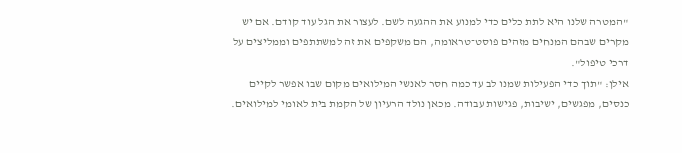"המטרה שלנו היא לתת כלים כדי למנוע את ההגעה לשם. לעצור את הגל עוד קודם. אם יש מקרים שבהם המנחים מזהים פוסט־טראומה, הם משקפים את זה למשתתפים וממליצים על דרכי טיפול".
אילן: "תוך כדי הפעילות שמנו לב עד כמה חסר לאנשי המילואים מקום שבו אפשר לקיים כנסים, מפגשים, ישיבות, פגישות עבודה. מכאן נולד הרעיון של הקמת בית לאומי למילואים.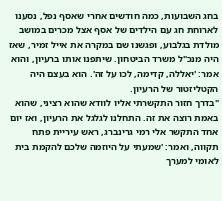בחג השבועות, כמה חודשים אחרי שאסף נפל, נסענו לארוחת חג עם הילדים של אסף אצל מכרים במושב מולדת בגלבוע, ופגשנו שם במקרה את אייל זמיר, שאז היה מנכ"ל משרד הביטחון. שיתפנו אותו ברעיון, והוא אמר: 'יאללה, קדימה, לכו על זה'. הוא בעצם היה הקטליזטור של הרעיון.
"בדרך חזור התקשרתי אליו לוודא שהוא רציני, שהוא באמת רוצה את זה. התחלנו לגלגל את הרעיון, ואז יום אחד התקשר אלי רמי גרינברג, ראש עיריית פתח תקווה, ואמר: 'שמעתי על היוזמה שלכם להקמת בית לאומי למערך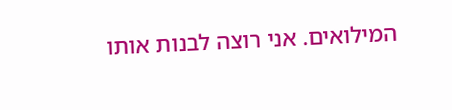המילואים. אני רוצה לבנות אותו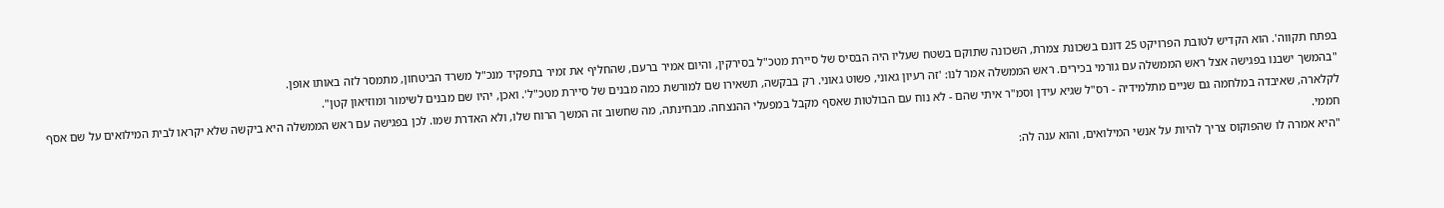בפתח תקווה'. הוא הקדיש לטובת הפרויקט 25 דונם בשכונת צמרת, השכונה שתוקם בשטח שעליו היה הבסיס של סיירת מטכ"ל בסירקין, והיום אמיר ברעם, שהחליף את זמיר בתפקיד מנכ"ל משרד הביטחון, מתמסר לזה באותו אופן.
"בהמשך ישבנו בפגישה אצל ראש הממשלה עם גורמי בכירים. ראש הממשלה אמר לנו: 'זה רעיון גאוני, פשוט גאוני. רק בבקשה, תשאירו שם למורשת כמה מבנים של סיירת מטכ"ל'. ואכן, יהיו שם מבנים לשימור ומוזיאון קטן".
לקלארה, שאיבדה במלחמה גם שניים מתלמידיה - רס"ל שגיא עידן וסמ"ר איתי שהם - לא נוח עם הבולטות שאסף מקבל במפעלי ההנצחה. מבחינתה, מה שחשוב זה המשך הרוח שלו, ולא האדרת שמו. לכן בפגישה עם ראש הממשלה היא ביקשה שלא יקראו לבית המילואים על שם אסף חממי.
"היא אמרה לו שהפוקוס צריך להיות על אנשי המילואים, והוא ענה לה: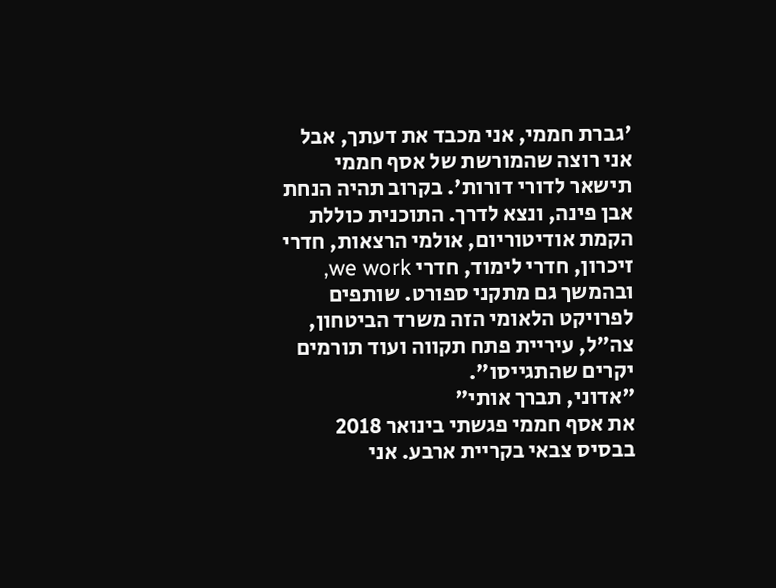'גברת חממי, אני מכבד את דעתך, אבל אני רוצה שהמורשת של אסף חממי תישאר לדורי דורות'. בקרוב תהיה הנחת אבן פינה, ונצא לדרך. התוכנית כוללת הקמת אודיטוריום, אולמי הרצאות, חדרי זיכרון, חדרי לימוד, חדרי we work, ובהמשך גם מתקני ספורט. שותפים לפרויקט הלאומי הזה משרד הביטחון, צה"ל, עיריית פתח תקווה ועוד תורמים יקרים שהתגייסו".
"אדוני, תברך אותי"
את אסף חממי פגשתי בינואר 2018 בבסיס צבאי בקריית ארבע. אני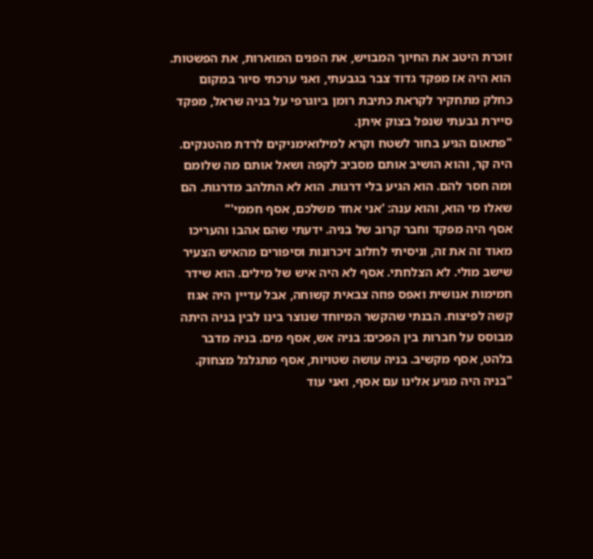זוכרת היטב את החיוך המבויש, את הפנים המוארות, את הפשטות. הוא היה אז מפקד גדוד צבר בגבעתי, ואני ערכתי סיור במקום כחלק מתחקיר לקראת כתיבת רומן ביוגרפי על בניה שראל, מפקד סיירת גבעתי שנפל בצוק איתן.
"פתאום הגיע בחור לשטח וקרא למילואימניקים לרדת מהטנקים. היה קר, והוא הושיב אותם מסביב לקפה ושאל אותם מה שלומם ומה חסר להם. הוא הגיע בלי דרגות. הוא לא התלהב מדרגות. הם שאלו מי הוא, והוא ענה: 'אני אחד משלכם, אסף חממי'"
אסף היה מפקד וחבר קרוב של בניה. ידעתי שהם אהבו והעריכו מאוד זה את זה, וניסיתי לחלוב זיכרונות וסיפורים מהאיש הצעיר שישב מולי. לא הצלחתי. אסף לא היה איש של מילים. הוא שידר חמימות אנושית ואפס פוזה צבאית קשוחה, אבל עדיין היה אגוז קשה לפיצוח. הבנתי שהקשר המיוחד שנוצר בינו לבין בניה היתה מבוסס על חברות בין הפכים: בניה אש, אסף מים. בניה מדבר בלהט, אסף מקשיב. בניה עושה שטויות, אסף מתגלגל מצחוק.
"בניה היה מגיע אלינו עם אסף, ואני עוד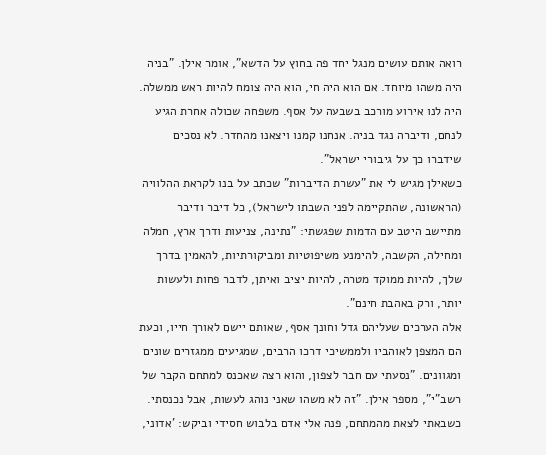רואה אותם עושים מנגל יחד פה בחוץ על הדשא", אומר אילן. "בניה היה משהו מיוחד. אם הוא היה חי, הוא היה צומח להיות ראש ממשלה. היה לנו אירוע מורכב בשבעה על אסף. משפחה שכולה אחרת הגיע לנחם, ודיברה נגד בניה. אנחנו קמנו ויצאנו מהחדר. לא נסכים שידברו כך על גיבורי ישראל".
כשאילן מגיש לי את "עשרת הדיברות" שכתב על בנו לקראת ההלוויה (הראשונה, שהתקיימה לפני השבתו לישראל), כל דיבר ודיבר מתיישב היטב עם הדמות שפגשתי: "נתינה, צניעות ודרך ארץ, חמלה ומחילה, הקשבה, להימנע משיפוטיות ומביקורתיות, להאמין בדרך שלך, להיות ממוקד מטרה, להיות יציב ואיתן, לדבר פחות ולעשות יותר, ורק באהבת חינם".
אלה הערכים שעליהם גדל וחונך אסף, שאותם יישם לאורך חייו, וכעת הם המצפן לאוהביו ולממשיכי דרכו הרבים, שמגיעים ממגזרים שונים ומגוונים. "נסעתי עם חבר לצפון, והוא רצה שאכנס למתחם הקבר של רשב"י", מספר אילן. "זה לא משהו שאני נוהג לעשות, אבל נכנסתי. כשבאתי לצאת מהמתחם, פנה אלי אדם בלבוש חסידי וביקש: 'אדוני,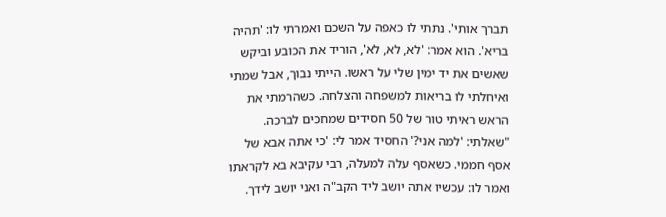תברך אותי'. נתתי לו כאפה על השכם ואמרתי לו: 'תהיה בריא'. הוא אמר: 'לא, לא, לא', הוריד את הכובע וביקש שאשים את יד ימין שלי על ראשו. הייתי נבוך, אבל שמתי ואיחלתי לו בריאות למשפחה והצלחה. כשהרמתי את הראש ראיתי טור של 50 חסידים שמחכים לברכה.
"שאלתי: 'למה אני?' החסיד אמר לי: 'כי אתה אבא של אסף חממי. כשאסף עלה למעלה, רבי עקיבא בא לקראתו ואמר לו: עכשיו אתה יושב ליד הקב"ה ואני יושב לידך.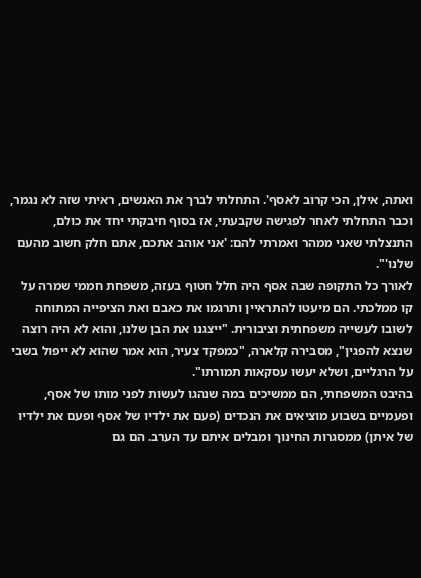ואתה, אילן, הכי קרוב לאסף'. התחלתי לברך את האנשים, ראיתי שזה לא נגמר, וכבר התחלתי לאחר לפגישה שקבעתי, אז בסוף חיבקתי יחד את כולם, התנצלתי שאני ממהר ואמרתי להם: 'אני אוהב אתכם, אתם חלק חשוב מהעם שלנו'".
לאורך כל התקופה שבה אסף היה חלל חטוף בעזה, משפחת חממי שמרה על קו ממלכתי. הם מיעטו להתראיין ותרגמו את כאבם ואת הציפייה המתוחה לשובו לעשייה משפחתית וציבורית. "ייצגנו את הבן שלנו, והוא לא היה רוצה שנצא להפגין", מסבירה קלארה, "כמפקד צעיר, הוא אמר שהוא לא ייפול בשבי על הרגליים, ושלא יעשו עסקאות תמורתו".
בהיבט המשפחתי, הם ממשיכים במה שנהגו לעשות לפני מותו של אסף, ופעמיים בשבוע מוציאים את הנכדים (פעם את ילדיו של אסף ופעם את ילדיו של איתן) ממסגרות החינוך ומבלים איתם עד הערב. הם גם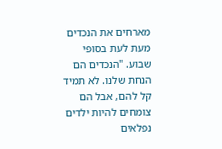מארחים את הנכדים מעת לעת בסופי שבוע. "הנכדים הם הנחת שלנו. לא תמיד קל להם, אבל הם צומחים להיות ילדים נפלאים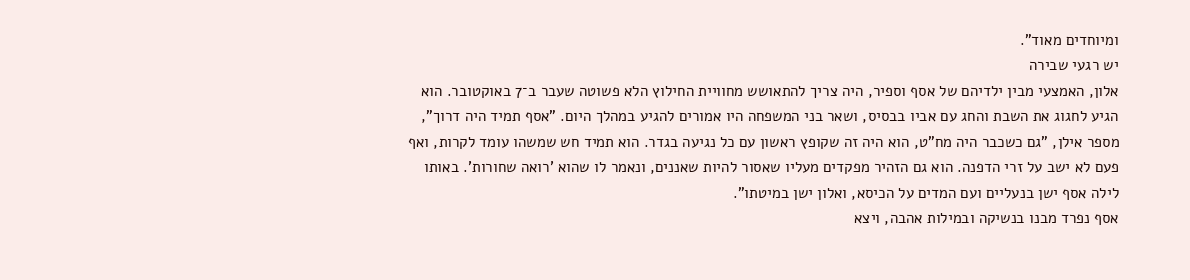ומיוחדים מאוד".
יש רגעי שבירה
אלון, האמצעי מבין ילדיהם של אסף וספיר, היה צריך להתאושש מחוויית החילוץ הלא פשוטה שעבר ב־7 באוקטובר. הוא הגיע לחגוג את השבת והחג עם אביו בבסיס, ושאר בני המשפחה היו אמורים להגיע במהלך היום. "אסף תמיד היה דרוך", מספר אילן, "גם כשכבר היה מח"ט, הוא היה זה שקופץ ראשון עם כל נגיעה בגדר. הוא תמיד חש שמשהו עומד לקרות, ואף פעם לא ישב על זרי הדפנה. הוא גם הזהיר מפקדים מעליו שאסור להיות שאננים, ונאמר לו שהוא 'רואה שחורות'. באותו לילה אסף ישן בנעליים ועם המדים על הכיסא, ואלון ישן במיטתו".
אסף נפרד מבנו בנשיקה ובמילות אהבה, ויצא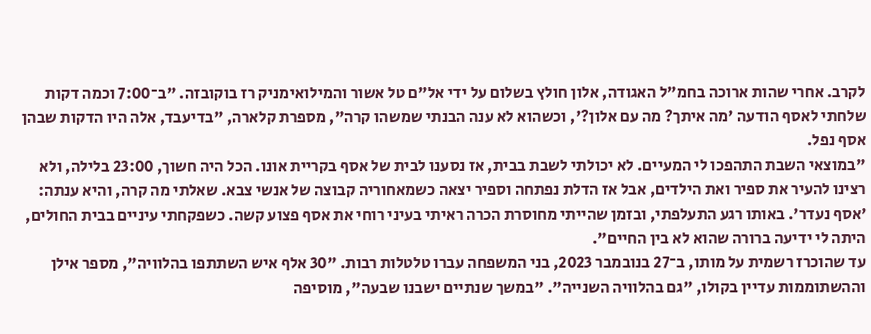לקרב. אחרי שהות ארוכה בחמ"ל האגודה, אלון חולץ בשלום על ידי אל"ם טל אשור והמילואימניק רז בוקובזה. "ב־7:00 וכמה דקות שלחתי לאסף הודעה 'מה איתך? מה עם אלון?', וכשהוא לא ענה הבנתי שמשהו קרה", מספרת קלארה, "בדיעבד, אלה היו הדקות שבהן אסף נפל.
"במוצאי השבת התהפכו לי המעיים. לא יכולתי לשבת בבית, אז נסענו לבית של אסף בקריית אונו. הכל היה חשוך, 23:00 בלילה, ולא רצינו להעיר את ספיר ואת הילדים, אבל אז הדלת נפתחה וספיר יצאה כשמאחוריה קבוצה של אנשי צבא. שאלתי מה קרה, והיא ענתה: 'אסף נעדר'. באותו רגע התעלפתי, ובזמן שהייתי מחוסרת הכרה ראיתי בעיני רוחי את אסף פצוע קשה. כשפקחתי עיניים בבית החולים, היתה לי ידיעה ברורה שהוא לא בין החיים".
עד שהוכרז רשמית על מותו, ב־27 בנובמבר 2023, בני המשפחה עברו טלטלות רבות. "30 אלף איש השתתפו בהלוויה", מספר אילן וההשתוממות עדיין בקולו, "גם בהלוויה השנייה". "במשך שנתיים ישבנו שבעה", מוסיפה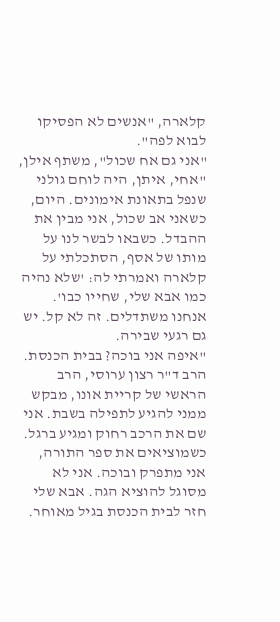קלארה, "אנשים לא הפסיקו לבוא לפה".
"אני גם אח שכול", משתף אילן, "אחי, איתן, היה לוחם גולני שנפל בתאונת אימונים. היום, כשאני אב שכול, אני מבין את ההבדל. כשבאו לבשר לנו על מותו של אסף, הסתכלתי על קלארה ואמרתי לה: 'שלא נהיה כמו אבא שלי, שחייו כבו'. אנחנו משתדלים. זה לא קל. יש גם רגעי שבירה.
"איפה אני בוכה? בבית הכנסת. הרב ד"ר רצון ערוסי, הרב הראשי של קריית אונו, מבקש ממני להגיע לתפילה בשבת. אני שם את הרכב רחוק ומגיע ברגל. כשמוציאים את ספר התורה, אני מתפרק ובוכה. אני לא מסוגל להוציא הגה. אבא שלי חזר לבית הכנסת בגיל מאוחר.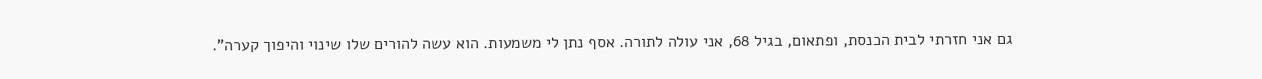גם אני חזרתי לבית הכנסת, ופתאום, בגיל 68, אני עולה לתורה. אסף נתן לי משמעות. הוא עשה להורים שלו שינוי והיפוך קערה".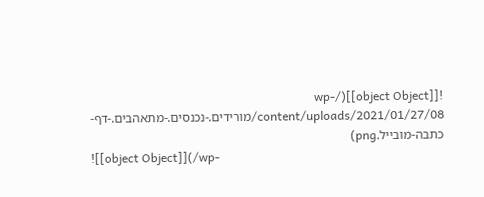![[object Object]](/wp-content/uploads/2021/01/27/08/מורידים.-נכנסים.-מתאהבים.-דף-כתבה-מובייל.png)
![[object Object]](/wp-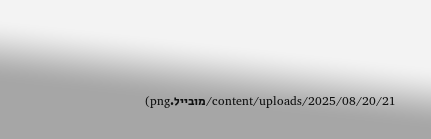content/uploads/2025/08/20/21/מובייל.png)